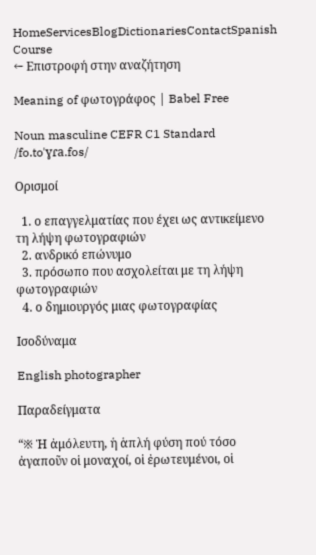HomeServicesBlogDictionariesContactSpanish Course
← Επιστροφή στην αναζήτηση

Meaning of φωτογράφος | Babel Free

Noun masculine CEFR C1 Standard
/fo.toˈɣɾa.fos/

Ορισμοί

  1. ο επαγγελματίας που έχει ως αντικείμενο τη λήψη φωτογραφιών
  2. ανδρικό επώνυμο
  3. πρόσωπο που ασχολείται με τη λήψη φωτογραφιών
  4. ο δημιουργός μιας φωτογραφίας

Ισοδύναμα

English photographer

Παραδείγματα

“※ Ἡ ἀμόλευτη, ἡ ἁπλή φύση πού τόσο ἀγαποῦν οἱ μοναχοί, οἱ ἐρωτευμένοι, οἱ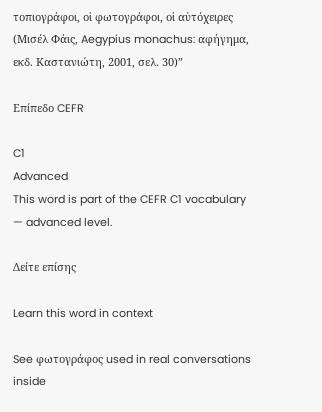τοπιογράφοι, οἱ φωτογράφοι, οἱ αὐτόχειρες (Μισέλ Φάις, Aegypius monachus: αφήγημα, εκδ. Καστανιώτη, 2001, σελ. 30)”

Επίπεδο CEFR

C1
Advanced
This word is part of the CEFR C1 vocabulary — advanced level.

Δείτε επίσης

Learn this word in context

See φωτογράφος used in real conversations inside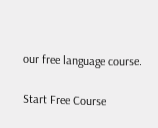our free language course.

Start Free Course